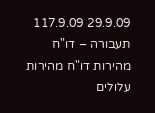29.9.09 117.9.09 תעבורה – דו"ח מהירות דו"ח מהירות עלולים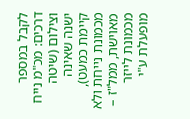לקבל במספר דרכים: מכ"מ נייח וצילום (שיטה ישנה שאינה קיימת כמעט), מכמונת נייחת ולא מאוישת, ממל"ז – מכמונת לייזר מופעלת ע"י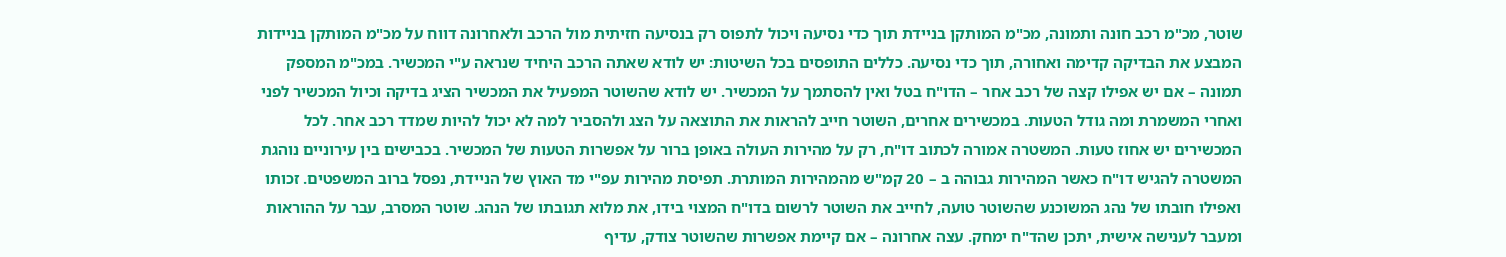שוטר, מכ"מ רכב חונה ותמונה, מכ"מ המותקן בניידת תוך כדי נסיעה ויכול לתפוס רק בנסיעה חזיתית מול הרכב ולאחרונה דווח על מכ"מ המותקן בניידות המבצע את הבדיקה קדימה ואחורה, תוך כדי נסיעה. כללים התופסים בכל השיטות: יש לודא שאתה הרכב היחיד שנראה ע"י המכשיר. במכ"מ המספק תמונה – אם יש אפילו קצה של רכב אחר – הדו"ח בטל ואין להסתמך על המכשיר. יש לודא שהשוטר המפעיל את המכשיר הציג בדיקה וכיול המכשיר לפני ואחרי המשמרת ומה גודל הטעות. במכשירים אחרים, השוטר חייב להראות את התוצאה על הצג ולהסביר למה לא יכול להיות שמדד רכב אחר. לכל המכשירים יש אחוז טעות. המשטרה אמורה לכתוב דו"ח, רק על מהירות העולה באופן ברור על אפשרות הטעות של המכשיר. בכבישים בין עירוניים נוהגת המשטרה להגיש דו"ח כאשר המהירות גבוהה ב – 20 קמ"ש מהמהירות המותרת. תפיסת מהירות עפ"י מד האוץ של הניידת, נפסל ברוב המשפטים. זכותו ואפילו חובתו של נהג המשוכנע שהשוטר טועה, לחייב את השוטר לרשום בדו"ח המצוי בידו, את מלוא תגובתו של הנהג. שוטר המסרב, עבר על ההוראות ומעבר לענישה אישית, יתכן שהד"ח ימחק. עצה אחרונה – אם קיימת אפשרות שהשוטר צודק, עדיף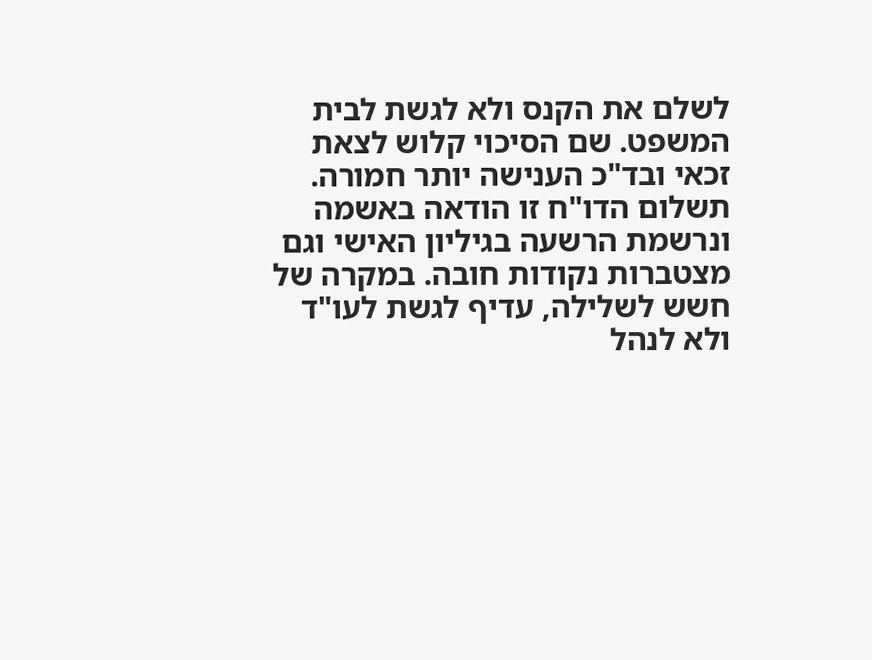לשלם את הקנס ולא לגשת לבית המשפט. שם הסיכוי קלוש לצאת זכאי ובד"כ הענישה יותר חמורה. תשלום הדו"ח זו הודאה באשמה ונרשמת הרשעה בגיליון האישי וגם מצטברות נקודות חובה. במקרה של חשש לשלילה, עדיף לגשת לעו"ד ולא לנהל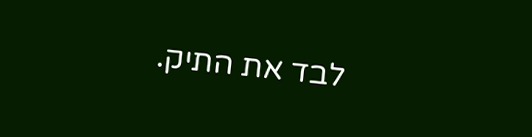לבד את התיק.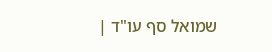שמואל סף עו"ד |